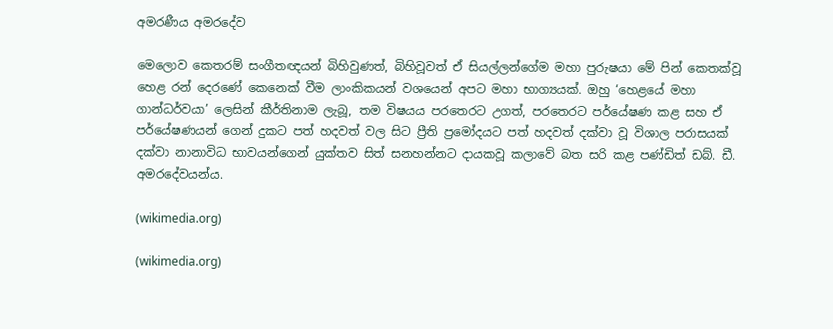අමරණීය අමරදේව

මෙලොව කෙතරම් සංගීතඥයන් බිහිවුණත්, බිහිවූවත් ඒ සියල්ලන්ගේම මහා පුරුෂයා මේ පින් කෙතක්වූ හෙළ රන් දෙරණේ කෙනෙක් වීම ලාංකිකයන් වශයෙන් අපට මහා භාග්‍යයක්. ඔහු ‘හෙළයේ මහා ගාන්ධර්වයා’ ලෙසින් කීර්තිනාම ලැබූ, තම විෂයය පරතෙරට උගත්, පරතෙරට පර්යේෂණ කළ සහ ඒ පර්යේෂණයන් ගෙන් දුකට පත් හදවත් වල සිට ප්‍රීති ප්‍රමෝදයට පත් හදවත් දක්වා වූ විශාල පරාසයක් දක්වා නානාවිධ භාවයන්ගෙන් යුක්තව සිත් සනහන්නට දායකවූ කලාවේ බත සරි කළ පණ්ඩිත් ඩබ්. ඩී. අමරදේවයන්ය.

(wikimedia.org)

(wikimedia.org)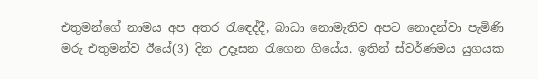එතුමන්ගේ නාමය අප අතර රැඳෙද්දී, බාධා නොමැතිව අපට නොදන්වා පැමිණි මරු එතුමන්ව ඊයේ(3) දින උදෑසන රැගෙන ගියේය. ඉතින් ස්වර්ණමය යුගයක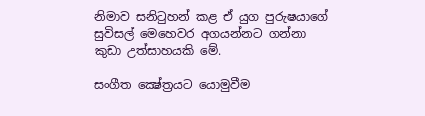නිමාව සනිටුහන් කළ ඒ යුග පුරුෂයාගේ සුවිසල් මෙහෙවර අගයන්නට ගන්නා කුඩා උත්සාහයකි මේ.

සංගීත ක්‍ෂේත්‍රයට යොමුවීම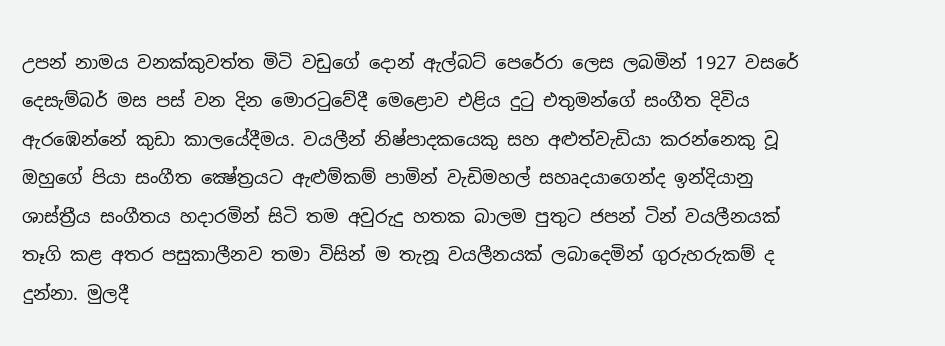උපන් නාමය වනක්කුවත්ත මිටි වඩුගේ දොන් ඇල්බට් පෙරේරා ලෙස ලබමින් 1927 වසරේ දෙසැම්බර් මස පස් වන දින මොරටුවේදී මෙළොව එළිය දුටු එතුමන්ගේ සංගීත දිවිය ඇරඹෙන්නේ කුඩා කාලයේදීමය. වයලීන් නිෂ්පාදකයෙකු සහ අළුත්වැඩියා කරන්නෙකු වූ ඔහුගේ පියා සංගීත ක්‍ෂේත්‍රයට ඇළුම්කම් පාමින් වැඩිමහල් සහෘදයාගෙන්ද ඉන්දියානු ශාස්‍ත්‍රීය සංගීතය හදාරමින් සිටි තම අවුරුදු හතක බාලම පුතුට ජපන් ටින් වයලීනයක් තෑගි කළ අතර පසුකාලීනව තමා විසින් ම තැනූ වයලීනයක් ලබාදෙමින් ගුරුහරුකම් ද දුන්නා. මුලදී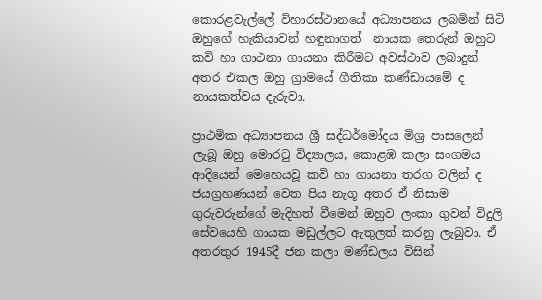කොරළවැල්ලේ විහාරස්ථානයේ අධ්‍යාපනය ලබමින් සිටි ඔහුගේ හැකියාවන් හඳුනාගත්  නායක තෙරුන් ඔහුට කවි හා ගාථනා ගායනා කිරීමට අවස්ථාව ලබාදුන් අතර එකල ඔහු ග්‍රාමයේ ගීතිකා කණ්ඩායමේ ද නායකත්වය දැරුවා.

ප්‍රාථමික අධ්‍යාපනය ශ්‍රී සද්ධර්මෝදය මිශ්‍ර පාසලෙන් ලැබූ ඔහු මොරටු විද්‍යාලය, කොළඹ කලා සංගමය ආදියෙන් මෙහෙයවූ කවි හා ගායනා තරග වලින් ද ජයග්‍රහණයන් වෙත පිය නැගූ අතර ඒ නිසාම ගුරුවරුන්ගේ මැදිහත් වීමෙන් ඔහුව ලංකා ගුවන් විදුලි සේවයෙහි ගායක මඩුල්ලට ඇතුලත් කරනු ලැබුවා. ඒ අතරතුර 1945දී ජන කලා මණ්ඩලය විසින්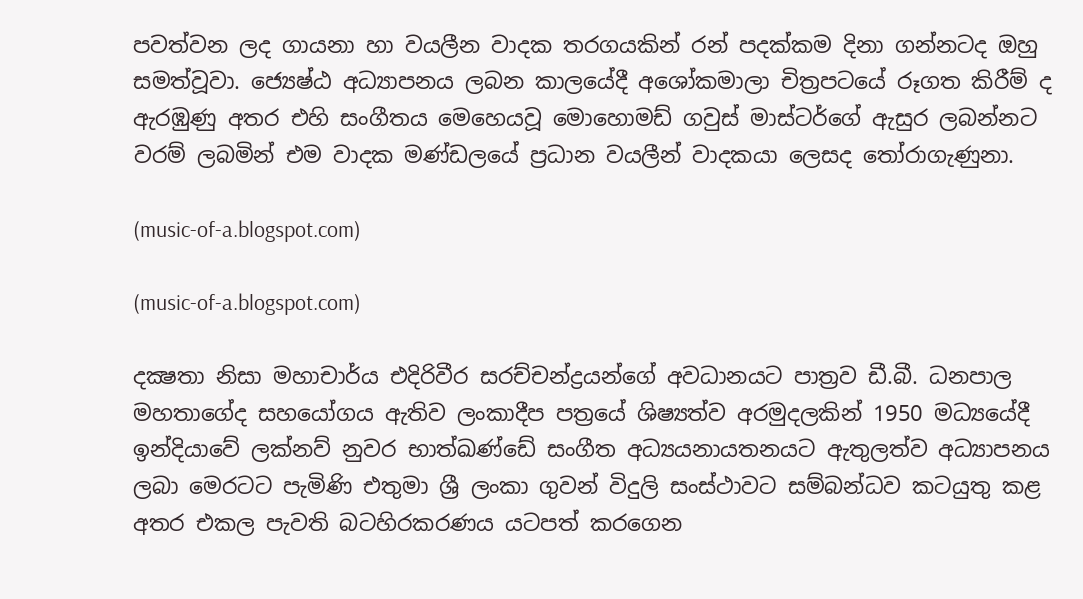පවත්වන ලද ගායනා හා වයලීන වාදක තරගයකින් රන් පදක්කම දිනා ගන්නටද ඔහු සමත්වූවා. ජ්‍යෙෂ්ඨ අධ්‍යාපනය ලබන කාලයේදී අශෝකමාලා චිත්‍රපටයේ රූගත කිරීම් ද ඇරඹුණු අතර එහි සංගීතය මෙහෙයවූ මොහොමඩ් ගවුස් මාස්ටර්ගේ ඇසුර ලබන්නට වරම් ලබමින් එම වාදක මණ්ඩලයේ ප්‍රධාන වයලීන් වාදකයා ලෙසද තෝරාගැණුනා.

(music-of-a.blogspot.com)

(music-of-a.blogspot.com)

දක්‍ෂතා නිසා මහාචාර්ය එදිරිවීර සරච්චන්ද්‍රයන්ගේ අවධානයට පාත්‍රව ඩී.බී. ධනපාල මහතාගේද සහයෝගය ඇතිව ලංකාදීප පත්‍රයේ ශිෂ්‍යත්ව අරමුදලකින් 1950 මධ්‍යයේදී ඉන්දියාවේ ලක්නව් නුවර භාත්ඛණ්ඩේ සංගීත අධ්‍යයනායතනයට ඇතුලත්ව අධ්‍යාපනය ලබා මෙරටට පැමිණි එතුමා ශ්‍රී ලංකා ගුවන් විදුලි සංස්ථාවට සම්බන්ධව කටයුතු කළ අතර එකල පැවති බටහිරකරණය යටපත් කරගෙන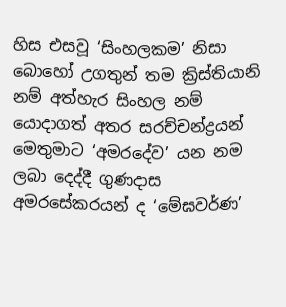හිස එසවූ ‘සිංහලකම’ නිසා බොහෝ උගතුන් තම ක්‍රිස්තියානි නම් අත්හැර සිංහල නම් යොදාගත් අතර සරච්චන්ද්‍රයන් මෙතුමාට ‘අමරදේව’ යන නම ලබා දෙද්දී ගුණදාස අමරසේකරයන් ද ‘මේඝවර්ණ’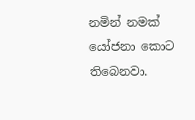නමින් නමක් යෝජනා කොට තිබෙනවා.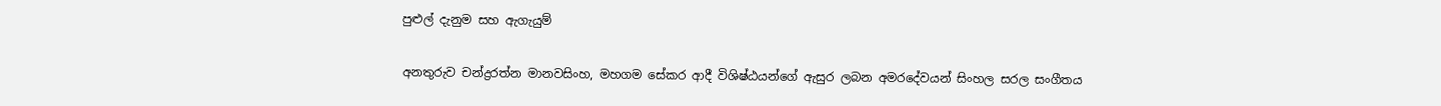පුළුල් දැනුම සහ ඇගැයුම්

අනතුරුව චන්ද්‍රරත්න මානවසිංහ, මහගම සේකර ආදී විශිෂ්ඨයන්ගේ ඇසුර ලබන අමරදේවයන් සිංහල සරල සංගීතය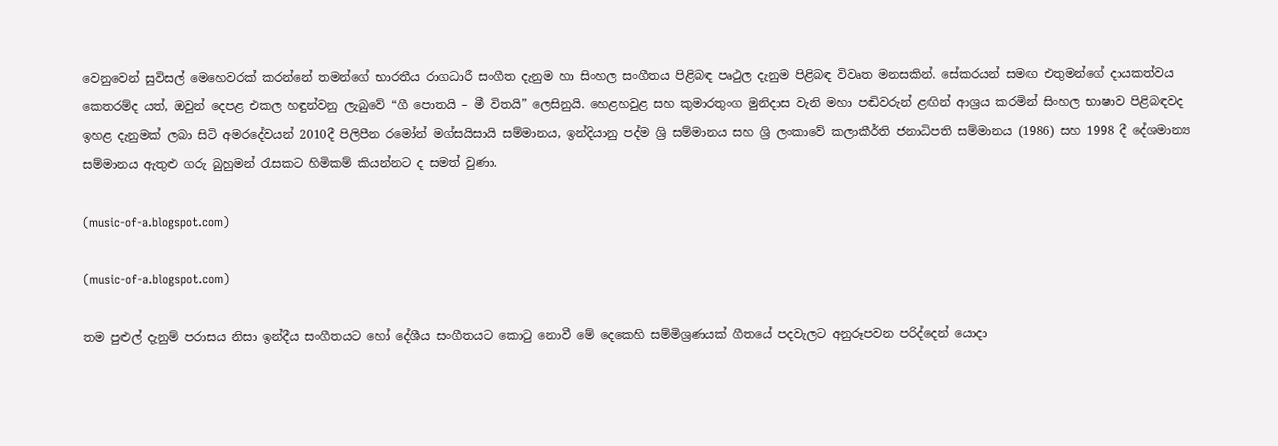වෙනුවෙන් සුවිසල් මෙහෙවරක් කරන්නේ තමන්ගේ භාරතීය රාගධාරී සංගීත දැනුම හා සිංහල සංගීතය පිළිබඳ පෘථුල දැනුම පිළිබඳ විවෘත මනසකින්. සේකරයන් සමඟ එතුමන්ගේ දායකත්වය කෙතරම්ද යත්, ඔවුන් දෙපළ එකල හඳුන්වනු ලැබුවේ “ගී පොතයි – මී විතයි” ලෙසිනුයි. හෙළහවුළ සහ කුමාරතුංග මුනිදාස වැනි මහා පඬිවරුන් ළඟින් ආශ්‍රය කරමින් සිංහල භාෂාව පිළිබඳවද ඉහළ දැනුමක් ලබා සිටි අමරදේවයන් 2010දී පිලිපීන රමෝන් මග්සයිසායි සම්මානය, ඉන්දියානු පද්ම ශ්‍රි සම්මානය සහ ශ්‍රි ලංකාවේ කලාකීර්ති ජනාධිපති සම්මානය (1986) සහ 1998 දී දේශමාන්‍ය සම්මානය ඇතුළු ගරු බුහුමන් රැසකට හිමිකම් කියන්නට ද සමත් වුණා.

(music-of-a.blogspot.com)

(music-of-a.blogspot.com)

තම පුළුල් දැනුම් පරාසය නිසා ඉන්දීය සංගීතයට හෝ දේශීය සංගීතයට කොටු නොවී මේ දෙකෙහි සම්මිශ්‍රණයක් ගීතයේ පදවැලට අනුරූපවන පරිද්දෙන් යොදා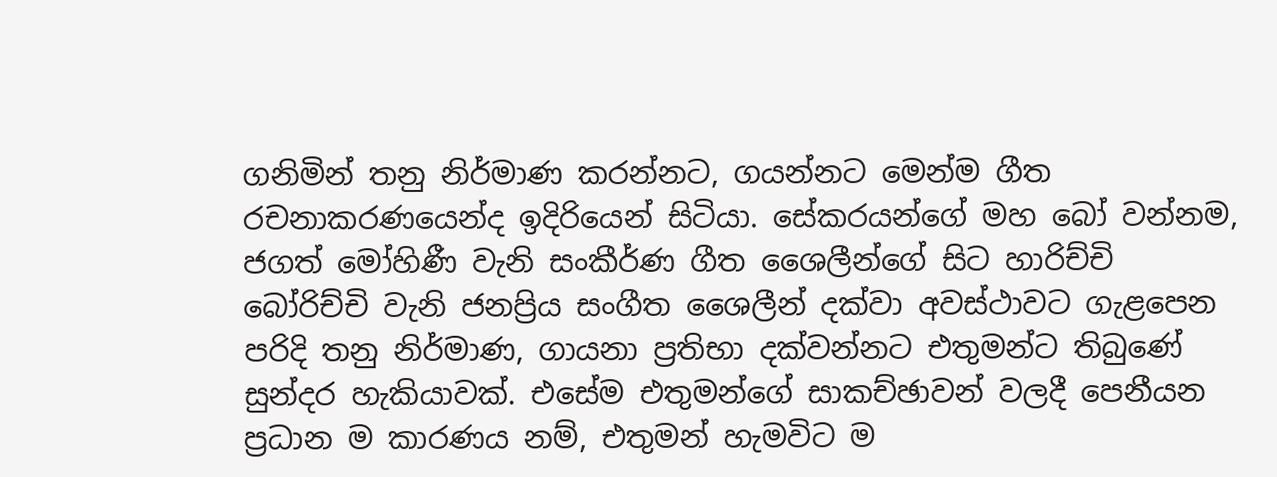ගනිමින් තනු නිර්මාණ කරන්නට, ගයන්නට මෙන්ම ගීත රචනාකරණයෙන්ද ඉදිරියෙන් සිටියා. සේකරයන්ගේ මහ බෝ වන්නම, ජගත් මෝහිණී වැනි සංකීර්ණ ගීත ශෛලීන්ගේ සිට හාරිච්චි බෝරිච්චි වැනි ජනප්‍රිය සංගීත ශෛලීන් දක්වා අවස්ථාවට ගැළපෙන පරිදි තනු නිර්මාණ, ගායනා ප්‍රතිභා දක්වන්නට එතුමන්ට තිබුණේ සුන්දර හැකියාවක්. එසේම එතුමන්ගේ සාකච්ඡාවන් වලදී පෙනීයන ප්‍රධාන ම කාරණය නම්, එතුමන් හැමවිට ම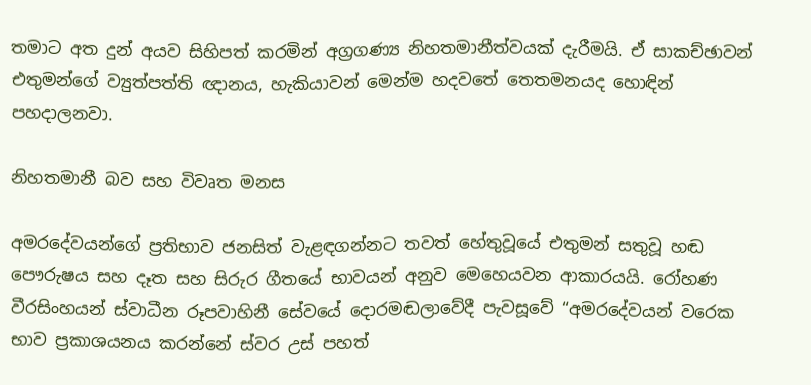තමාට අත දුන් අයව සිහිපත් කරමින් අග්‍රගණ්‍ය නිහතමානීත්වයක් දැරීමයි. ඒ සාකච්ඡාවන් එතුමන්ගේ ව්‍යුත්පත්ති ඥානය, හැකියාවන් මෙන්ම හදවතේ තෙතමනයද හොඳින් පහදාලනවා.

නිහතමානී බව සහ විවෘත මනස

අමරදේවයන්ගේ ප්‍රතිභාව ජනසිත් වැළඳගන්නට තවත් හේතුවූයේ එතුමන් සතුවූ හඬ පෞරුෂය සහ දෑත සහ සිරුර ගීතයේ භාවයන් අනුව මෙහෙයවන ආකාරයයි. රෝහණ වීරසිංහයන් ස්වාධීන රූපවාහිනී සේවයේ දොරමඬලාවේදී පැවසූවේ “අමරදේවයන් වරෙක භාව ප්‍රකාශයනය කරන්නේ ස්වර උස් පහත්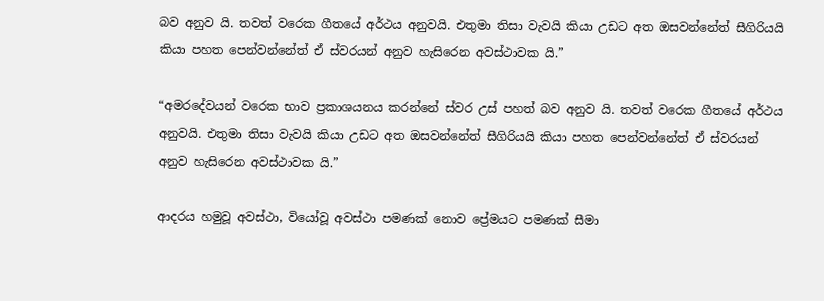බව අනුව යි. තවත් වරෙක ගීතයේ අර්ථය අනුවයි. එතුමා තිසා වැවයි කියා උඩට අත ඔසවන්නේත් සීගිරියයි කියා පහත පෙන්වන්නේත් ඒ ස්වරයන් අනුව හැසිරෙන අවස්ථාවක යි.”

“අමරදේවයන් වරෙක භාව ප්‍රකාශයනය කරන්නේ ස්වර උස් පහත් බව අනුව යි. තවත් වරෙක ගීතයේ අර්ථය අනුවයි. එතුමා තිසා වැවයි කියා උඩට අත ඔසවන්නේත් සීගිරියයි කියා පහත පෙන්වන්නේත් ඒ ස්වරයන් අනුව හැසිරෙන අවස්ථාවක යි.”

ආදරය හමුවූ අවස්ථා, වියෝවූ අවස්ථා පමණක් නොව ප්‍රේමයට පමණක් සීමා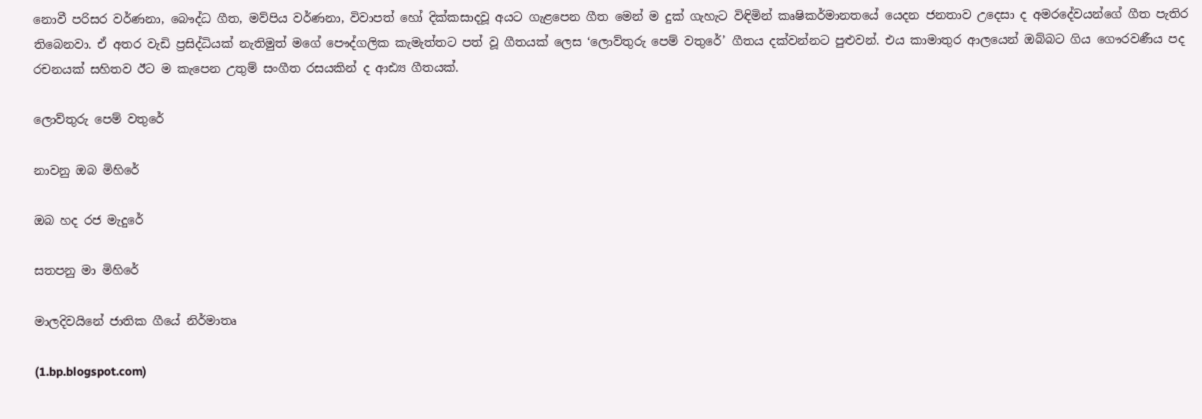නොවී පරිසර වර්ණනා, බෞද්ධ ගීත, මව්පිය වර්ණනා, විවාපත් හෝ දික්කසාදවූ අයට ගැළපෙන ගීත මෙන් ම දුක් ගැහැට විඳිමින් කෘෂිකර්මානතයේ යෙදන ජනතාව උදෙසා ද අමරදේවයන්ගේ ගීත පැතිර තිබෙනවා. ඒ අතර වැඩි ප්‍රසිද්ධියක් නැතිමුත් මගේ පෞද්ගලික කැමැත්තට පත් වූ ගීතයක් ලෙස ‘ලොව්තුරු පෙම් වතුරේ’ ගීතය දක්වන්නට පුළුවන්. එය කාමාතුර ආලයෙන් ඔබ්බට ගිය ගෞරවණීය පද රචනයක් සහිතව ඊට ම කැපෙන උතුම් සංගීත රසයකින් ද ආඪ්‍ය ගීතයක්.

ලොව්තුරු පෙම් වතුරේ

නාවනු ඔබ මිහිරේ

ඔබ හද රජ මැදුරේ

සතපනු මා මිහිරේ

මාලදිවයිනේ ජාතික ගීයේ නිර්මාතෘ

(1.bp.blogspot.com)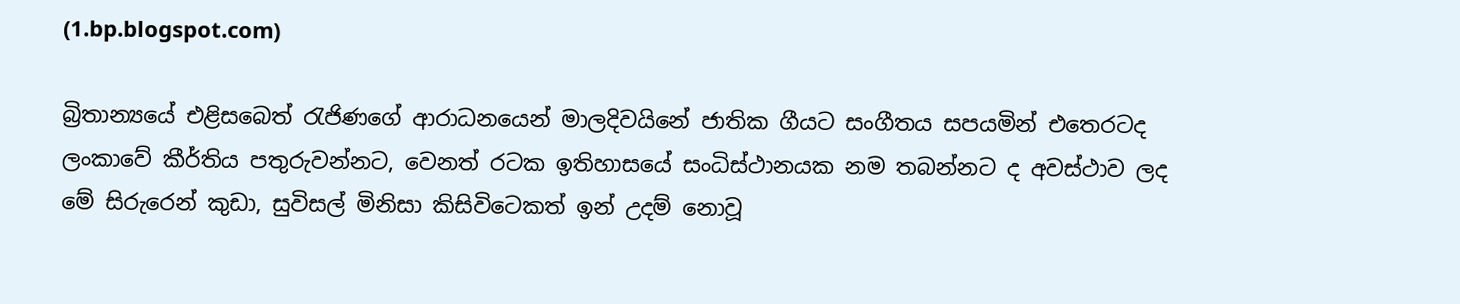(1.bp.blogspot.com)

බ්‍රිතාන්‍යයේ එළිසබෙත් රැජිණගේ ආරාධනයෙන් මාලදිවයිනේ ජාතික ගීයට සංගීතය සපයමින් එතෙරටද ලංකාවේ කීර්තිය පතුරුවන්නට, වෙනත් රටක ඉතිහාසයේ සංධිස්ථානයක නම තබන්නට ද අවස්ථාව ලද මේ සිරුරෙන් කුඩා, සුවිසල් මිනිසා කිසිවිටෙකත් ඉන් උදම් නොවූ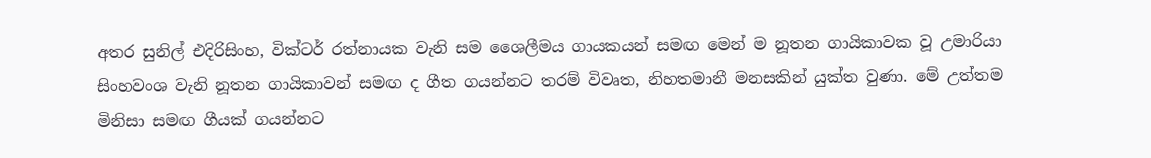අතර සුනිල් එදිරිසිංහ, වික්ටර් රත්නායක වැනි සම ශෛලීමය ගායකයන් සමඟ මෙන් ම නූතන ගායිකාවක වූ උමාරියා සිංහවංශ වැනි නූතන ගායිකාවන් සමඟ ද ගීත ගයන්නට තරම් විවෘත, නිහතමානී මනසකින් යුක්ත වුණා. මේ උත්තම මිනිසා සමඟ ගීයක් ගයන්නට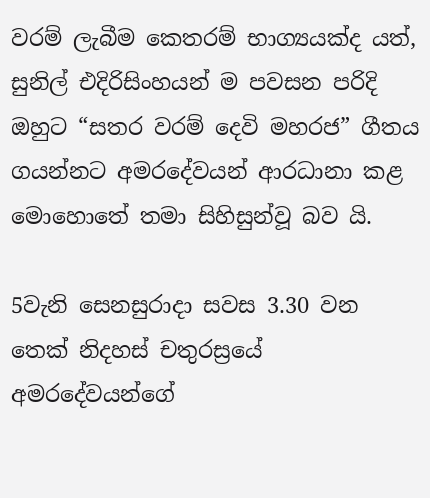වරම් ලැබීම කෙතරම් භාග්‍යයක්ද යත්, සුනිල් එදිරිසිංහයන් ම පවසන පරිදි ඔහුට “සතර වරම් දෙවි මහරජ” ගීතය ගයන්නට අමරදේවයන් ආරධානා කළ මොහොතේ තමා සිහිසුන්වූ බව යි.

5වැනි සෙනසුරාදා සවස 3.30 වන තෙක් නිදහස් චතුරස්‍රයේ අමරදේවයන්ගේ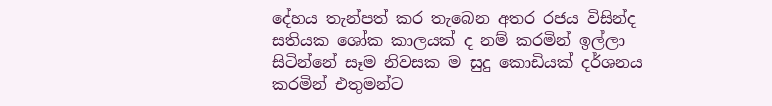දේහය තැන්පත් කර තැබෙන අතර රජය විසින්ද සතියක ශෝක කාලයක් ද නම් කරමින් ඉල්ලා සිටින්නේ සෑම නිවසක ම සුදු කොඩියක් දර්ශනය කරමින් එතුමන්ට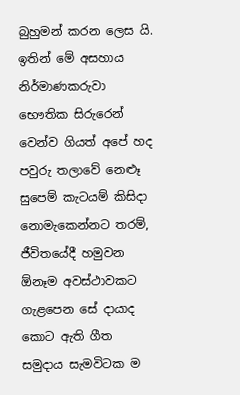බුහුමන් කරන ලෙස යි. ඉතින් මේ අසහාය නිර්මාණකරුවා භෞතික සිරුරෙන් වෙන්ව ගියත් අපේ හද පවුරු තලාවේ නෙළූ සුපෙම් කැටයම් කිසිදා නොමැකෙන්නට තරම්, ජීවිතයේදී හමුවන ඕනෑම අවස්ථාවකට ගැළපෙන සේ දායාද කොට ඇති ගීත සමුදාය සැමවිටක ම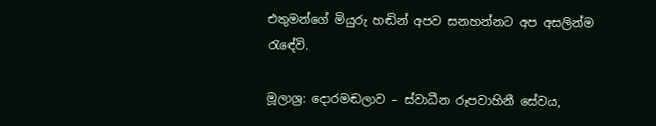එතුමන්ගේ මියුරු හඬින් අපව සනහන්නට අප අසලින්ම රැඳේවි.

මූලාශ්‍ර: දොරමඬලාව – ස්වාධීන රූපවාහිනී සේවය,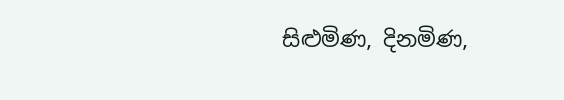සිළුමිණ, දිනමිණ,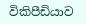විකිපීඩියාව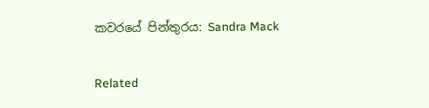කවරයේ පින්තුරය: Sandra Mack

Related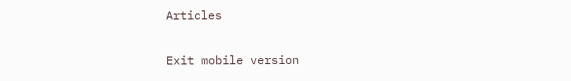Articles

Exit mobile version